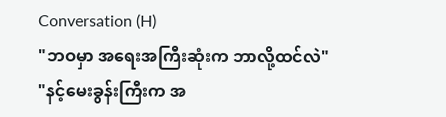Conversation (H)
"ဘဝမှာ အရေးအကြီးဆုံးက ဘာလို့ထင်လဲ"
"နင့်မေးခွန်းကြီးက အ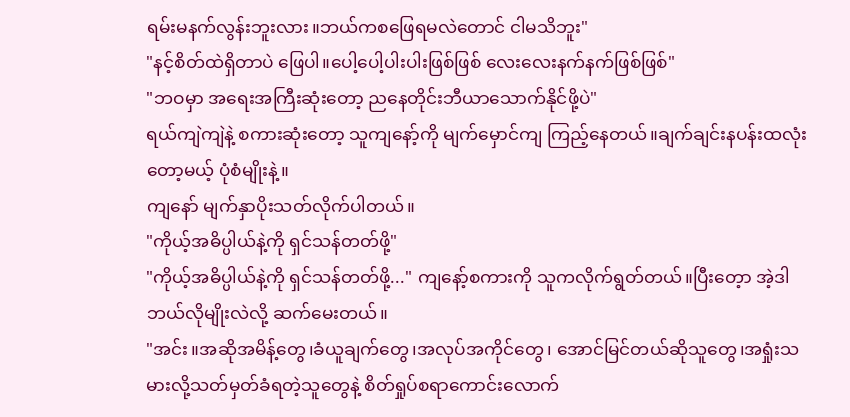ရမ်းမနက်လွန်းဘူးလား။ဘယ်ကစဖြေရမလဲတောင် ငါမသိဘူး"
"နင့်စိတ်ထဲရှိတာပဲ ဖြေပါ။ပေါ့ပေါ့ပါးပါးဖြစ်ဖြစ် လေးလေးနက်နက်ဖြစ်ဖြစ်"
"ဘဝမှာ အရေးအကြီးဆုံးတော့ ညနေတိုင်းဘီယာသောက်နိုင်ဖို့ပဲ"
ရယ်ကျဲကျဲနဲ့ စကားဆုံးတော့ သူကျနော့်ကို မျက်မှောင်ကျ ကြည့်နေတယ်။ချက်ချင်းနပန်းထလုံးတော့မယ့် ပုံစံမျိုးနဲ့။
ကျနော် မျက်နှာပိုးသတ်လိုက်ပါတယ်။
"ကိုယ့်အဓိပ္ပါယ်နဲ့ကို ရှင်သန်တတ်ဖို့"
"ကိုယ့်အဓိပ္ပါယ်နဲ့ကို ရှင်သန်တတ်ဖို့..." ကျနော့်စကားကို သူကလိုက်ရွတ်တယ်။ပြီးတေ့ာ အဲ့ဒါဘယ်လိုမျိုးလဲလို့ ဆက်မေးတယ်။
"အင်း။အဆိုအမိန့်တွေ၊ခံယူချက်တွေ၊အလုပ်အကိုင်တွေ၊ အောင်မြင်တယ်ဆိုသူတွေ၊အရှုံးသမားလို့သတ်မှတ်ခံရတဲ့သူတွေနဲ့ စိတ်ရှုပ်စရာကောင်းလောက်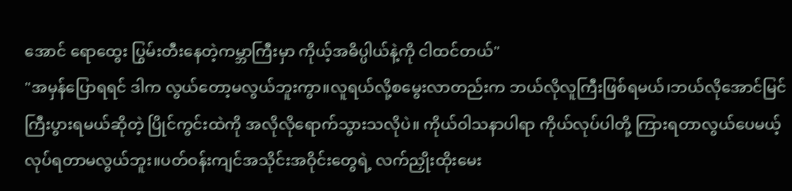အောင် ရောထွေး ပြွမ်းတီးနေတဲ့ကမ္ဘာကြီးမှာ ကိုယ့်အဓိပ္ပါယ်နဲ့ကို ငါထင်တယ်"
"အမှန်ပြောရရင် ဒါက လွယ်တော့မလွယ်ဘူးကွာ။လူရယ်လို့စမွေးလာတည်းက ဘယ်လိုလူကြီးဖြစ်ရမယ်၊ဘယ်လိုအောင်မြင်ကြီးပွားရမယ်ဆိုတဲ့ ပြိုင်ကွင်းထဲကို အလိုလိုရောက်သွားသလိုပဲ။ ကိုယ်ဝါသနာပါရာ ကိုယ်လုပ်ပါတို့ ကြားရတာလွယ်ပေမယ့် လုပ်ရတာမလွယ်ဘူး။ပတ်ဝန်းကျင်အသိုင်းအဝိုင်းတွေရဲ့ လက်ညှိုးထိုးမေး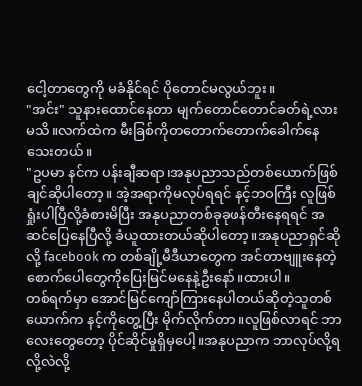ငေါ့တာတွေကို မခံနိုင်ရင် ပိုတောင်မလွယ်ဘူး။
"အင်း" သူနားထောင်နေတာ မျက်တောင်တောင်ခတ်ရဲ့လားမသိ။လက်ထဲက မီးခြစ်ကိုတတောက်တောက်ခေါက်နေသေးတယ်။
"ဥပမာ နင်က ပန်းချီဆရာ၊အနုပညာသည်တစ်ယောက်ဖြစ်ချင်ဆိုပါတော့။ အဲ့အရာကိုမလုပ်ရရင် နင့်ဘဝကြီး လူဖြစ်ရှုံးပါပြီလို့ခံစားမိပြီး အနုပညာတစ်ခုခုဖန်တီးနေရရင် အဆင်ပြေနေပြီလို့ ခံယူထားတယ်ဆိုပါတော့။အနုပညာရှင်ဆိုလို့ facebook က တစ်ချို့မီဒီယာတွေက အင်တာဗျူးနေတဲ့ စောက်ပေါတွေကိုပြေးမြင်မနေနဲ့ဦးနော်။ထားပါ။
တစ်ရက်မှာ အောင်မြင်ကျော်ကြားနေပါတယ်ဆိုတဲ့သူတစ်ယောက်က နင့်ကိုတွေ့ပြီး မိုက်လိုက်တာ။လူဖြစ်လာရင် ဘာလေးတွေတော့ ပိုင်ဆိုင်မှုရှိမှပေါ့။အနုပညာက ဘာလုပ်လို့ရလို့လဲလို့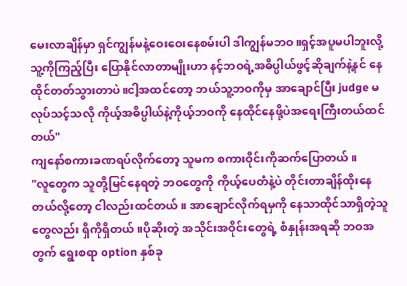မေးလာချိန်မှာ ရှင်ကျွန်မနဲ့ဝေးဝေးနေစမ်းပါ ဒါကျွန်မဘဝ။ရှင့်အပူမပါဘူးလို့ သူ့ကိုကြည့်ပြီး ပြောနိုင်လာတာမျိုးဟာ နင့်ဘဝရဲ့အဓိပ္ပါယ်ဖွင့်ဆိုချက်နဲ့နင် နေထိုင်တတ်သွားတာပဲ။ငါ့အထင်တော့ ဘယ်သူ့ဘဝကိုမှ အာချောင်ပြီး judge မလုပ်သင့်သလို ကိုယ့်အဓိပ္ပါယ်နဲ့ကိုယ့်ဘဝကို နေထိုင်နေဖို့ပဲအရေးကြီးတယ်ထင်တယ်"
ကျနော်စကားခဏရပ်လိုက်တော့ သူမက စကားဝိုင်းကိုဆက်ပြောတယ်။
"လူတွေက သူတို့မြင်နေရတဲ့ ဘဝတွေကို ကိုယ့်ပေတံနဲ့ပဲ တိုင်းတာချိန်ထိုးနေတယ်လို့တော့ ငါလည်းထင်တယ်။ အာချောင်လိုက်ရမှကို နေသာထိုင်သာရှိတဲ့သူတွေလည်း ရှိကိုရှိတယ်။ပိုဆိုးတဲ့ အသိုင်းအဝိုင်းတွေရဲ့ စံနှုန်းအရဆို ဘဝအတွက် ရွေးစရာ option နှစ်ခု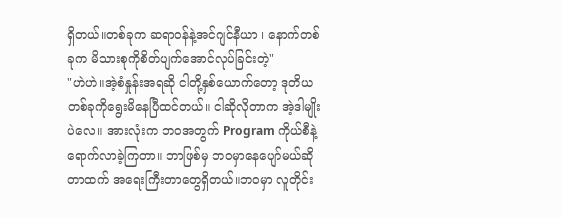ရှိတယ်။တစ်ခုက ဆရာဝန်နဲ့အင်ဂျင်နီယာ ၊ နောက်တစ်ခုက မိသားစုကိုစိတ်ပျက်အောင်လုပ်ခြင်းတဲ့"
"ဟဲဟဲ။အဲ့စံနှုန်းအရဆို ငါတို့နှစ်ယောက်တော့ ဒုတိယတစ်ခုကိုရွေးမိနေပြီထင်တယ်။ ငါဆိုလိုတာက အဲ့ဒါမျိုးပဲလေ။ အားလုံးက ဘဝအတွက် Program ကိုယ်စီနဲ့ရောက်လာခဲ့ကြတာ။ ဘာဖြစ်မှ ဘဝမှာနေပျော်မယ်ဆိုတာထက် အရေးကြီးတာတွေရှိတယ်။ဘဝမှာ လူတိုင်း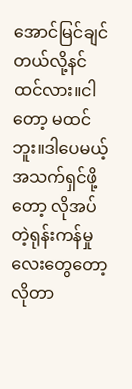အောင်မြင်ချင်တယ်လို့နင်ထင်လား။ငါတော့ မထင်ဘူး။ဒါပေမယ့် အသက်ရှင်ဖို့တော့ လိုအပ်တဲ့ရုန်းကန်မှုလေးတွေတော့ လိုတာ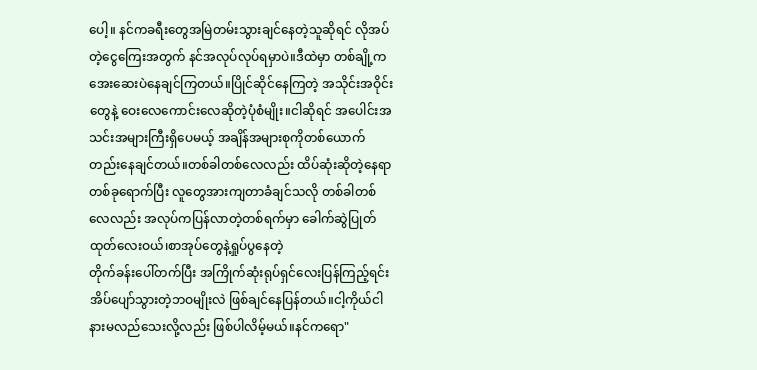ပေါ့။ နင်ကခရီးတွေအမြဲတမ်းသွားချင်နေတဲ့သူဆိုရင် လိုအပ်တဲ့ငွေကြေးအတွက် နင်အလုပ်လုပ်ရမှာပဲ။ဒီထဲမှာ တစ်ချို့က အေးဆေးပဲနေချင်ကြတယ်။ပြိုင်ဆိုင်နေကြတဲ့ အသိုင်းအဝိုင်းတွေနဲ့ ဝေးလေကောင်းလေဆိုတဲ့ပုံစံမျိုး။ငါဆိုရင် အပေါင်းအသင်းအများကြီးရှိပေမယ့် အချိန်အများစုကိုတစ်ယောက်တည်းနေချင်တယ်။တစ်ခါတစ်လေလည်း ထိပ်ဆုံးဆိုတဲ့နေရာတစ်ခုရောက်ပြီး လူတွေအားကျတာခံချင်သလို တစ်ခါတစ်လေလည်း အလုပ်ကပြန်လာတဲ့တစ်ရက်မှာ ခေါက်ဆွဲပြုတ်ထုတ်လေးဝယ်၊စာအုပ်တွေနဲ့ရှုပ်ပွနေတဲ့
တိုက်ခန်းပေါ်တက်ပြီး အကြိုက်ဆုံးရုပ်ရှင်လေးပြန်ကြည့်ရင်း အိပ်ပျော်သွားတဲ့ဘဝမျိုးလဲ ဖြစ်ချင်နေပြန်တယ်။ငါ့ကိုယ်ငါ နားမလည်သေးလို့လည်း ဖြစ်ပါလိမ့်မယ်။နင်ကရော"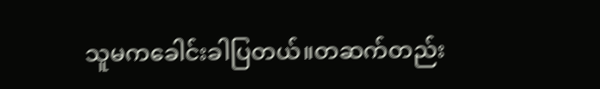သူမကခေါင်းခါပြတယ်။တဆက်တည်း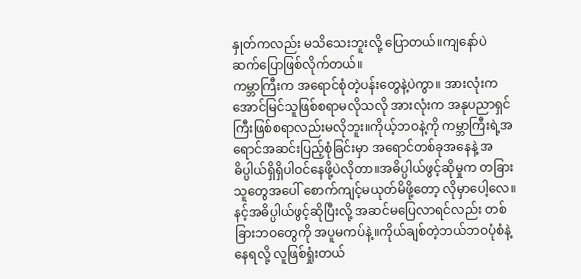နှုတ်ကလည်း မသိသေးဘူးလို့ ပြောတယ်။ကျနော်ပဲ ဆက်ပြောဖြစ်လိုက်တယ်။
ကမ္ဘာကြီးက အရောင်စုံတဲ့ပန်းတွေနဲ့ပဲကွာ။ အားလုံးက အောင်မြင်သူဖြစ်စရာမလိုသလို အားလုံးက အနုပညာရှင်ကြီးဖြစ်စရာလည်းမလိုဘူး။ကိုယ့်ဘဝနဲ့ကို ကမ္ဘာကြီးရဲ့အရောင်အဆင်းပြည့်စုံခြင်းမှာ အရောင်တစ်ခုအနေနဲ့ အဓိပ္ပါယ်ရှိရှိပါဝင်နေဖို့ပဲလိုတာ။အဓိပ္ပါယ်ဖွင့်ဆိုမှုက တခြားသူတွေအပေါ် စောက်ကျင့်မယုတ်မိဖို့တော့ လိုမှာပေါ့လေ။ နင့်အဓိပ္ပါယ်ဖွင့်ဆိုပြီးလို့ အဆင်မပြေလာရင်လည်း တစ်ခြားဘဝတွေကို အပူမကပ်နဲ့။ကိုယ်ချစ်တဲ့ဘယ်ဘဝပုံစံနဲ့နေရလို့ လူဖြစ်ရှုံးတယ်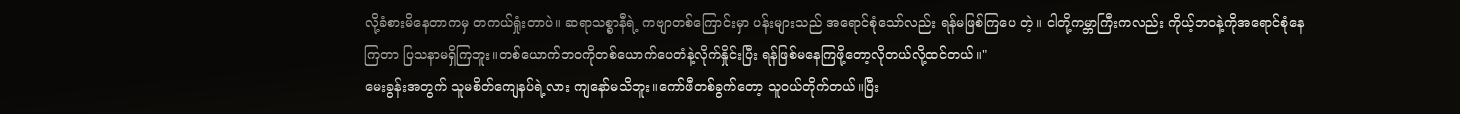လို့ခံစားမိနေတာကမှ တကယ်ရှုံးတာပဲ။ ဆရာသစ္စာနီရဲ့ ကဗျာတစ်ကြောင်းမှာ ပန်းများသည် အရောင်စုံသော်လည်း ရန်မဖြစ်ကြပေ တဲ့။ ငါတို့ကမ္ဘာကြီးကလည်း ကိုယ့်ဘဝနဲ့ကိုအရောင်စုံနေကြတာ ပြသနာမရှိကြဘူး။တစ်ယောက်ဘဝကိုတစ်ယောက်ပေတံနဲ့လိုက်နှိုင်းပြီး ရန်ဖြစ်မနေကြဖို့တော့လိုတယ်လို့ထင်တယ်။"
မေးခွန်းအတွက် သူမစိတ်ကျေနပ်ရဲ့လား ကျနော်မသိဘူး။ကော်ဖီတစ်ခွက်တော့ သူဝယ်တိုက်တယ်။ပြီး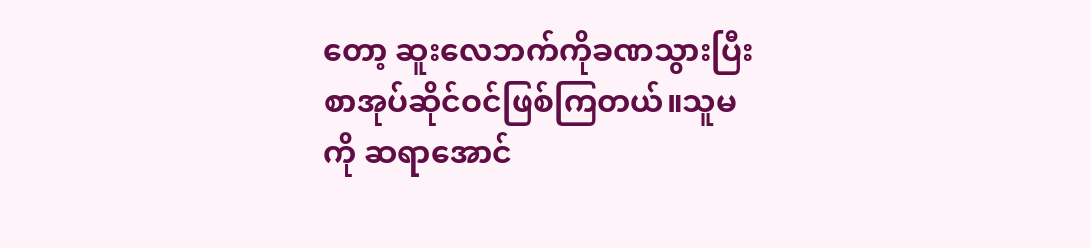တော့ ဆူးလေဘက်ကိုခဏသွားပြီး စာအုပ်ဆိုင်ဝင်ဖြစ်ကြတယ်။သူမကို ဆရာအောင်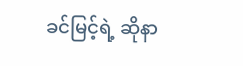ခင်မြင့်ရဲ့ ဆိုနာ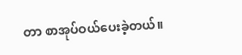တာ စာအုပ်ဝယ်ပေးခဲ့တယ်။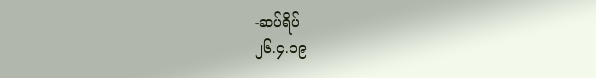-ဆပ်ရိပ်
၂၆.၄.၁၉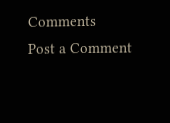Comments
Post a Comment